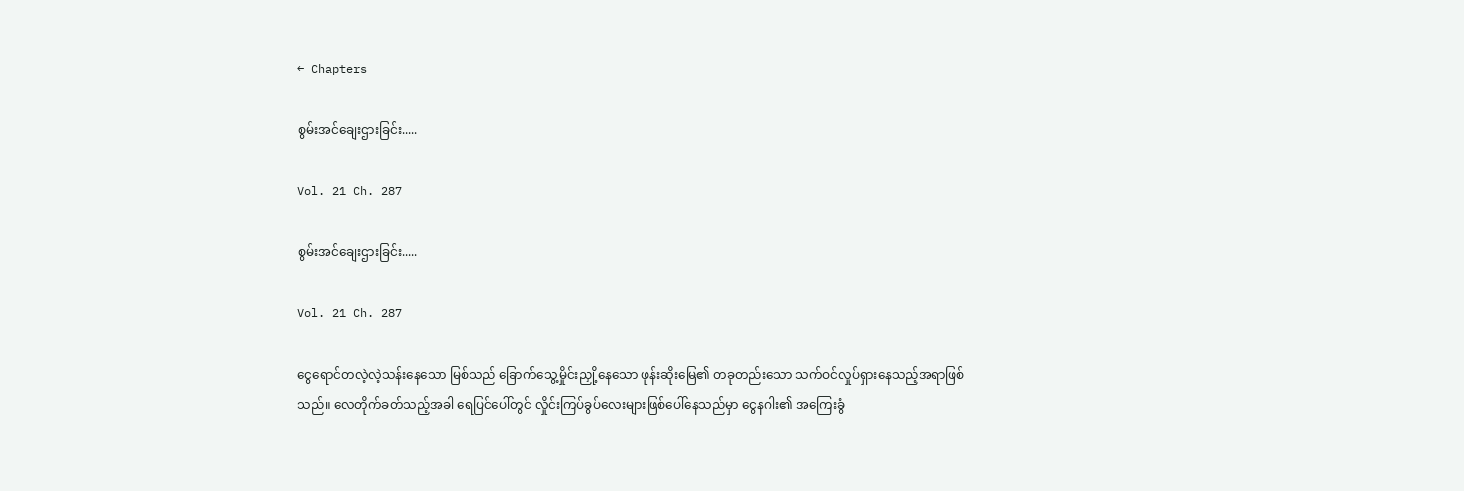← Chapters

စွမ်းအင်ချေးဌားခြင်း.....

Vol. 21 Ch. 287

စွမ်းအင်ချေးဌားခြင်း.....

Vol. 21 Ch. 287

ငွေရောင်တလဲ့လဲ့သန်းနေသော မြစ်သည် ခြောက်သွေ့မှိုင်းညှို့နေသော ဖုန်းဆိုးမြေ၏ တခုတည်းသော သက်ဝင်လှုပ်ရှားနေသည့်အရာဖြစ်သည်။ လေတိုက်ခတ်သည့်အခါ ရေပြင်ပေါ်တွင် လှိုင်းကြပ်ခွပ်လေးများဖြစ်ပေါ်နေသည်မှာ ငွေနဂါး၏ အကြေးခွံ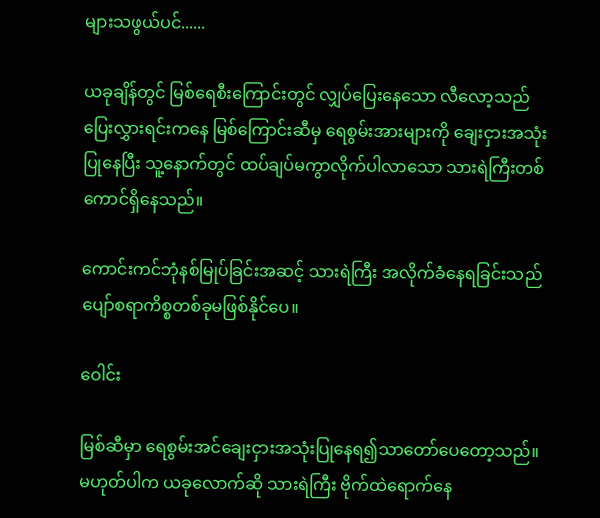များသဖွယ်ပင်......

ယခုချိန်တွင် မြစ်ရေစီးကြောင်းတွင် လျှပ်ပြေးနေသော လီလော့သည် ပြေးလွှားရင်းကနေ မြစ်ကြောင်းဆီမှ ရေစွမ်းအားများကို ချေးငှားအသုံးပြုနေပြီး သူ့နောက်တွင် ထပ်ချပ်မကွာလိုက်ပါလာသော သားရဲကြီးတစ်ကောင်ရှိနေသည်။

ကောင်းကင်ဘုံနစ်မြုပ်ခြင်းအဆင့် သားရဲကြီး အလိုက်ခံနေရခြင်းသည် ပျော်စရာကိစ္စတစ်ခုမဖြစ်နိုင်ပေ။

ဝေါင်း

မြစ်ဆီမှာ ရေစွမ်းအင်ချေးငှားအသုံးပြုနေရ၍သာတော်ပေတော့သည်။မဟုတ်ပါက ယခုလောက်ဆို သားရဲကြီး ဗိုက်ထဲရောက်နေ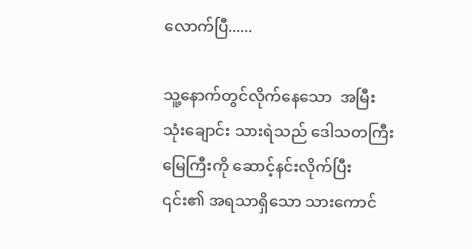လောက်ပြီ......

သူ့နောက်တွင်လိုက်နေသော  အမြီးသုံးချောင်း သားရဲသည် ဒေါသတကြီး မြေကြီးကို ဆောင့်နင်းလိုက်ပြီး ၎င်း၏ အရသာရှိသော သားကောင်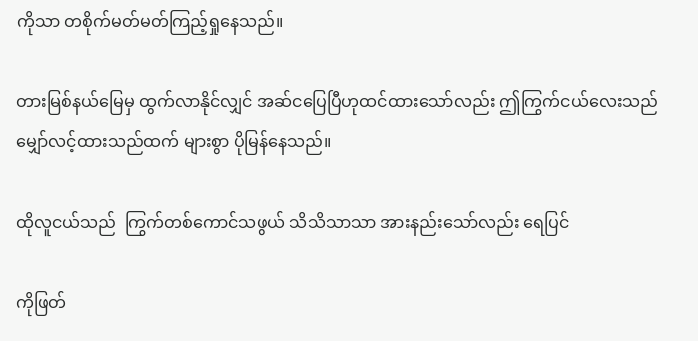ကိုသာ တစိုက်မတ်မတ်ကြည့်ရှုနေသည်။

တားမြစ်နယ်မြေမှ ထွက်လာနိုင်လျှင် အဆ်ငပြေပြီဟုထင်ထားသော်လည်း ဤကြွက်ငယ်လေးသည် မျှော်လင့်ထားသည်ထက် များစွာ ပိုမြန်နေသည်။

ထိုလူငယ်သည်  ကြွက်တစ်ကောင်သဖွယ် သိသိသာသာ အားနည်းသော်လည်း ရေပြင်

ကိုဖြတ်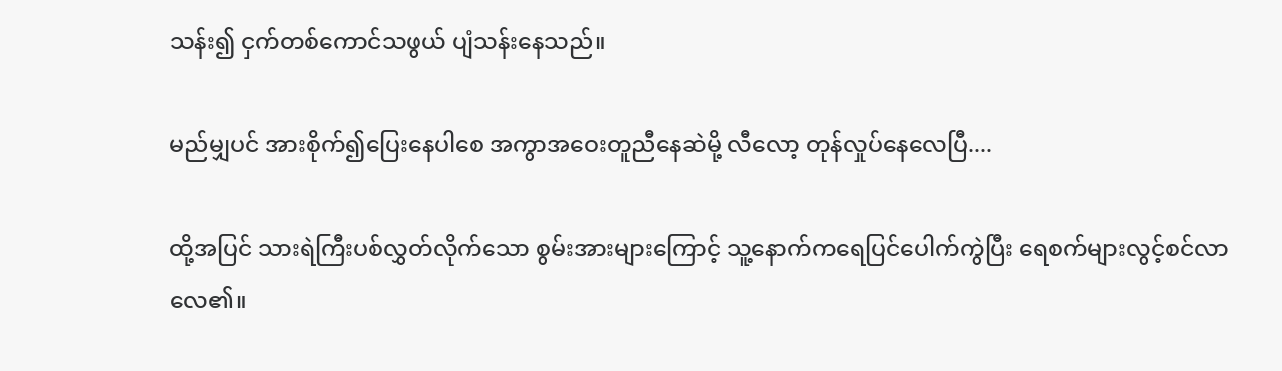သန်း၍ ငှက်တစ်ကောင်သဖွယ် ပျံသန်းနေသည်။

မည်မျှပင် အားစိုက်၍ပြေးနေပါစေ အကွာအဝေးတူညီနေဆဲမို့ လီလော့ တုန်လှုပ်နေလေပြီ....

ထို့အပြင် သားရဲကြီးပစ်လွှတ်လိုက်သော စွမ်းအားများကြောင့် သူ့နောက်ကရေပြင်ပေါက်ကွဲပြီး ရေစက်များလွင့်စင်လာလေ၏။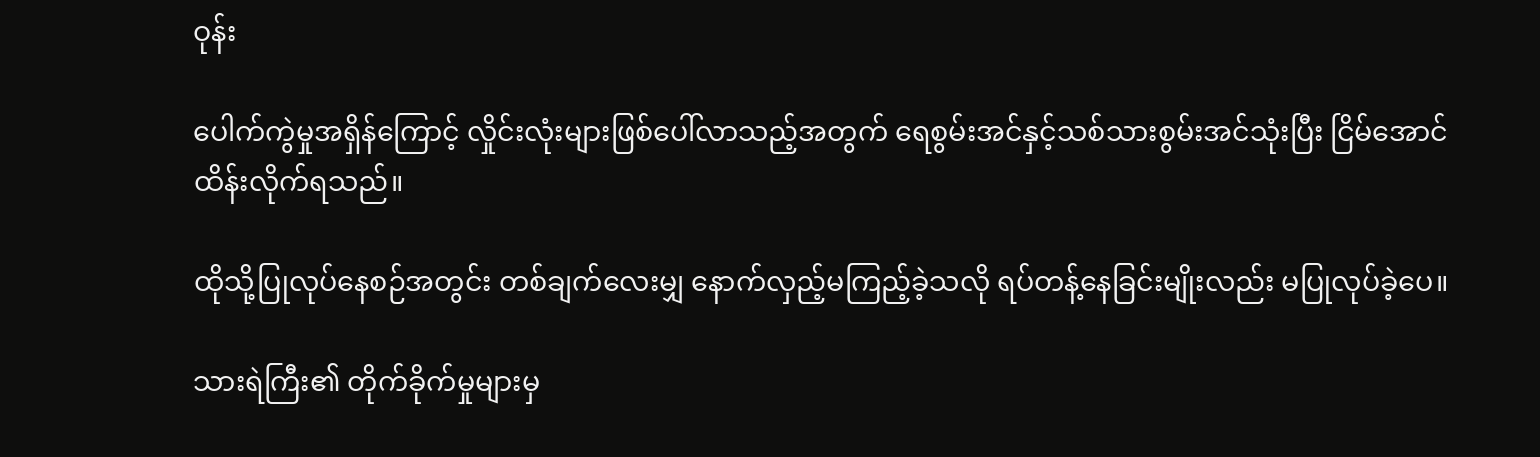ဝုန်း

ပေါက်ကွဲမှုအရှိန်ကြောင့် လှိုင်းလုံးများဖြစ်ပေါ်လာသည့်အတွက် ရေစွမ်းအင်နှင့်သစ်သားစွမ်းအင်သုံးပြီး ငြိမ်အောင်ထိန်းလိုက်ရသည်။

ထိုသို့ပြုလုပ်နေစဉ်အတွင်း တစ်ချက်လေးမျှ နောက်လှည့်မကြည့်ခဲ့သလို ရပ်တန့်နေခြင်းမျိုးလည်း မပြုလုပ်ခဲ့ပေ။

သားရဲကြီး၏ တိုက်ခိုက်မှုများမှ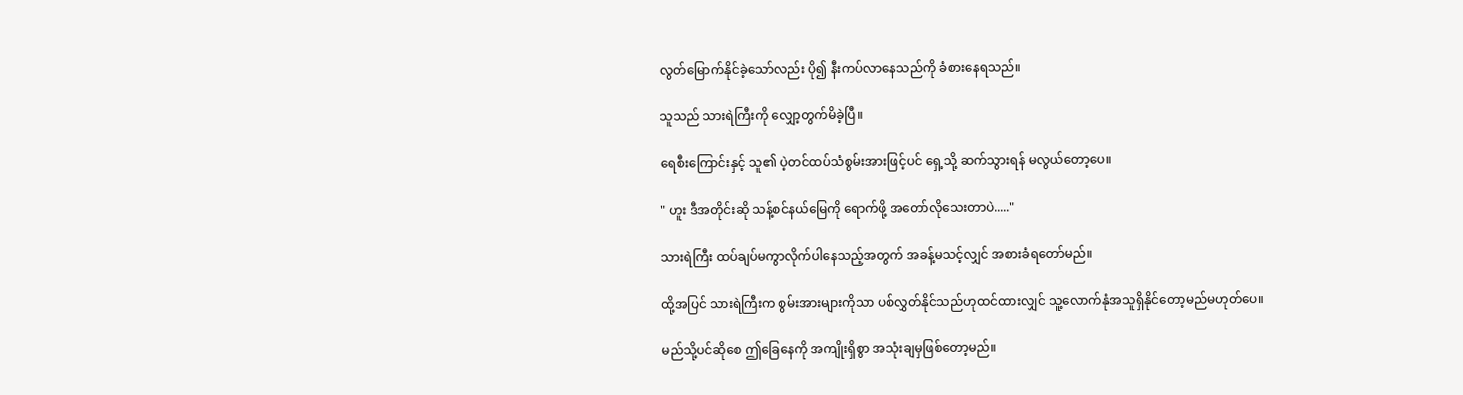လွတ်မြောက်နိုင်ခဲ့သော်လည်း ပို၍ နီးကပ်လာနေသည်ကို ခံစားနေရသည်။

သူသည် သားရဲကြီးကို လျှော့တွက်မိခဲ့ပြီ။

ရေစီးကြောင်းနှင့် သူ၏ ပဲ့တင်ထပ်သံစွမ်းအားဖြင့်ပင် ရှေ့သို့ ဆက်သွားရန် မလွယ်တော့ပေ။

" ဟူး ဒီအတိုင်းဆို သန့်စင်နယ်မြေကို ရောက်ဖို့ အတော်လိုသေးတာပဲ....."

သားရဲကြီး ထပ်ချပ်မကွာလိုက်ပါနေသည့်အတွက် အခန့်မသင့်လျှင် အစားခံရတော်မည်။

ထို့အပြင် သားရဲကြီးက စွမ်းအားများကိုသာ ပစ်လွှတ်နိုင်သည်ဟုထင်ထားလျှင် သူ့လောက်နုံအသူရှိနိုင်တော့မည်မဟုတ်ပေ။

မည်သို့ပင်ဆိုစေ ဤခြေနေကို အကျိုးရှိစွာ အသုံးချမှဖြစ်တော့မည်။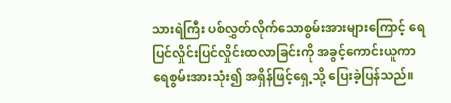သားရဲကြီး ပစ်လွှတ်လိုက်သောစွမ်းအားများကြောင့် ရေပြင်လှိုင်းပြင်လှိုင်းထလာခြင်းကို အခွင့်ကောင်းယူကာ ရေစွမ်းအားသုံး၍ အရှိန်ဖြင့်ရှေ့သို့ ပြေးခဲ့ပြန်သည်။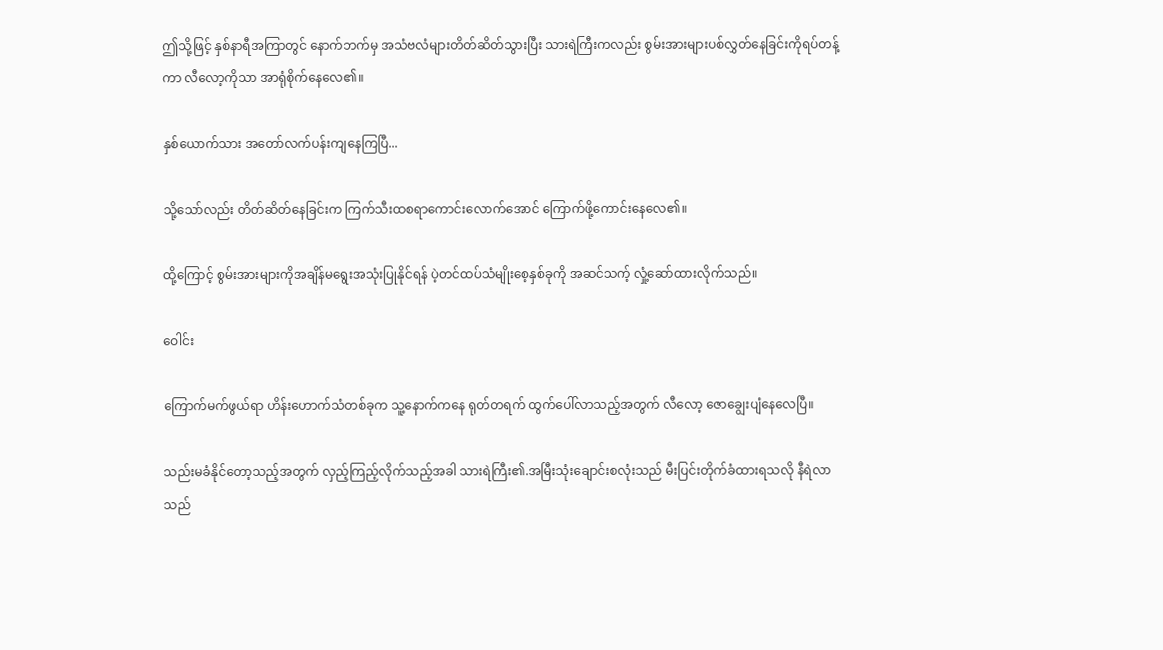ဤသို့ဖြင့် နှစ်နာရီအကြာတွင် နောက်ဘက်မှ အသံဗလံများတိတ်ဆိတ်သွားပြီး သားရဲကြီးကလည်း စွမ်းအားများပစ်လွှတ်နေခြင်းကိုရပ်တန့်ကာ လီလော့ကိုသာ အာရုံစိုက်နေလေ၏။

နှစ်ယောက်သား အတော်လက်ပန်းကျနေကြပြီ...

သို့သော်လည်း တိတ်ဆိတ်နေခြင်းက ကြက်သီးထစရာကောင်းလောက်အောင် ကြောက်ဖို့ကောင်းနေလေ၏။

ထို့ကြောင့် စွမ်းအားများကိုအချိန်မရွေးအသုံးပြုနိုင်ရန် ပဲ့တင်ထပ်သံမျိုးစေ့နှစ်ခုကို အဆင်သက့် လှုံ့ဆော်ထားလိုက်သည်။

ဝေါင်း

ကြောက်မက်ဖွယ်ရာ ဟိန်းဟောက်သံတစ်ခုက သူ့နောက်ကနေ ရုတ်တရက် ထွက်ပေါ်လာသည့်အတွက် လီလော့ ဇောချွေးပျံနေလေပြီ။

သည်းမခံနိုင်တော့သည့်အတွက် လှည့်ကြည့်လိုက်သည့်အခါ သားရဲကြီး၏.အမြီးသုံးချောင်းစလုံးသည် မီးပြင်းတိုက်ခံထားရသလို နီရဲလာသည်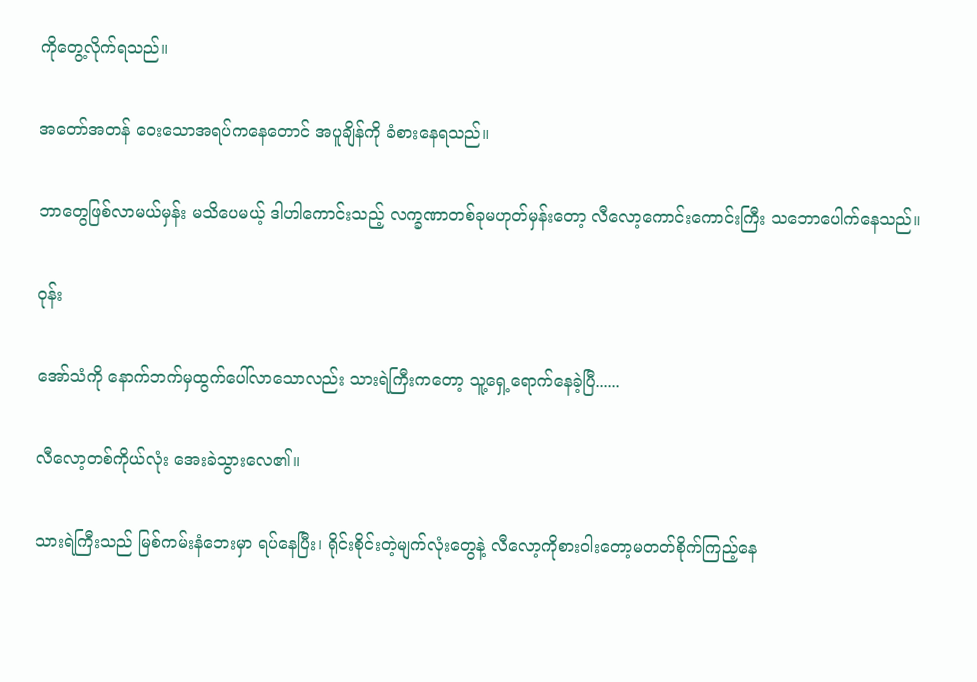ကိုတွေ့လိုက်ရသည်။

အတော်အတန် ဝေးသောအရပ်ကနေတောင် အပူချိန်ကို ခံစားနေရသည်။

ဘာတွေဖြစ်လာမယ်မှန်း မသိပေမယ့် ဒါဟါကောင်းသည့် လက္ခဏာတစ်ခုမဟုတ်မှန်းတော့ လီလော့ကောင်းကောင်းကြီး သဘောပေါက်နေသည်။

ဝုန်း

အော်သံကို နောက်ဘက်မှထွက်ပေါ်လာသောလည်း သားရဲကြီးကတော့ သူ့ရှေ့ရောက်နေခဲ့ပြီ......

လီလော့တစ်ကိုယ်လုံး အေးခဲသွားလေ၏။

သားရဲကြီးသည် မြစ်ကမ်းနံဘေးမှာ ရပ်နေပြီး၊ ရိုင်းစိုင်းတဲ့မျက်လုံးတွေနဲ့ လီလော့ကိုစားဝါးတော့မတတ်စိုက်ကြည့်နေ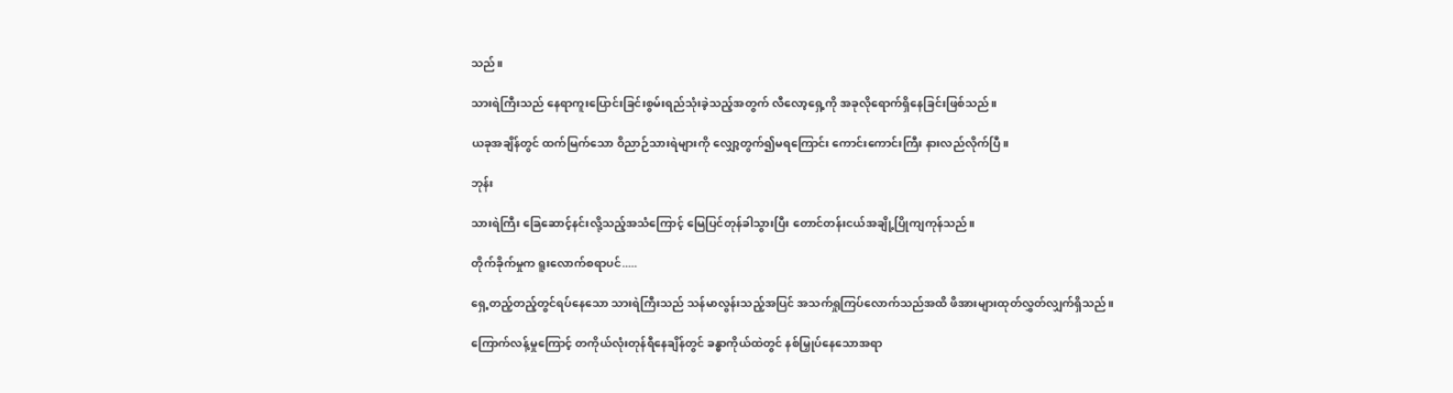သည်။

သားရဲကြီးသည် နေရာကူးပြောင်းခြင်းစွမ်းရည်သုံးခဲ့သည့်အတွက် လီလော့ရှေ့ကို အခုလိုရောက်ရှိနေခြင်းဖြစ်သည်။

ယခုအချိန်တွင် ထက်မြက်သော ဝိညာဉ်သားရဲများကို လျှော့တွက်၍မရကြောင်း ကောင်းကောင်းကြီး နားလည်လိုက်ပြီ။

ဘုန်း

သားရဲကြီး ခြေဆောင့်နင်းလို့သည့်အသံကြောင့် မြေပြင်တုန်ခါသွားပြီး တောင်တန်းငယ်အချို့ပြိုကျကုန်သည်။

တိုက်ခိုက်မှုက ရူးလောက်စရာပင်.....

ရှေ့တည့်တည့်တွင်ရပ်နေသော သားရဲကြီးသည် သန်မာလွန်းသည့်အပြင် အသက်ရှုကြပ်လောက်သည်အထိ ဖိအားများထုတ်လွှတ်လျှက်ရှိသည်။

ကြောက်လန့်မှုကြောင့် တကိုယ်လုံးတုန်ရီနေချိန်တွင် ခန္ဓာကိုယ်ထဲတွင် နစ်မြှုပ်နေသောအရာ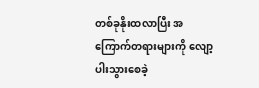တစ်ခုနိုးထလာပြီး အကြောက်တရားများကို လျော့ပါးသွားစေခဲ့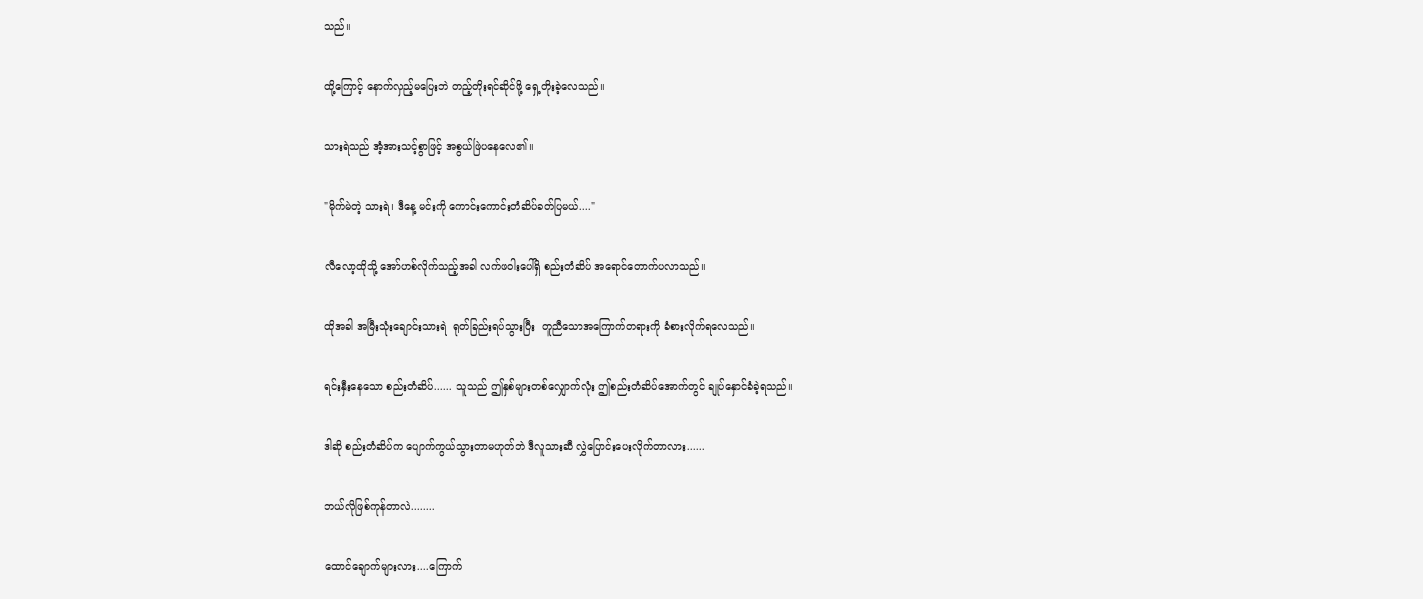သည်။

ထို့ကြောင့် နောက်လှည့်မပြေးဘဲ တည့်တိုးရင်ဆိုင်ဖို့ ရှေ့တိုးခဲ့လေသည်။

သားရဲသည် အံ့အားသင့်စွာဖြင့် အစွယ်ဖြဲပနေလေ၏။

"မိုက်မဲတဲ့ သားရဲ၊ ဒီနေ့ မင်းကို ကောင်းကောင်းတံဆိပ်ခတ်ပြမယ်...."

လီလော့ထိုသို့ အော်ဟစ်လိုက်သည့်အခါ လက်ဖဝါးပေါ်ရှိ စည်းတံဆိပ် အရောင်တောက်ပလာသည်။

ထိုအခါ အမြီးသုံးချောင်းသားရဲ  ရုတ်ခြည်းရပ်သွားပြီး  တူညီသောအကြောက်တရားကို ခံစားလိုက်ရလေသည်။

ရင်းနှီးနေသော စည်းတံဆိပ်...... သူသည် ဤနှစ်များတစ်လျှောက်လုံး ဤစည်းတံဆိပ်အောက်တွင် ချုပ်နှောင်ခံခဲ့ရသည်။

ဒါဆို စည်းတံဆိပ်က ပျောက်ကွယ်သွားတာမဟုတ်ဘဲ ဒီလူသားဆီ လွှဲပြောင်းပေးလိုက်တာလား......

ဘယ်လိုဖြစ်ကုန်တာလဲ........

ထောင်ချောက်များလား....ကြောက်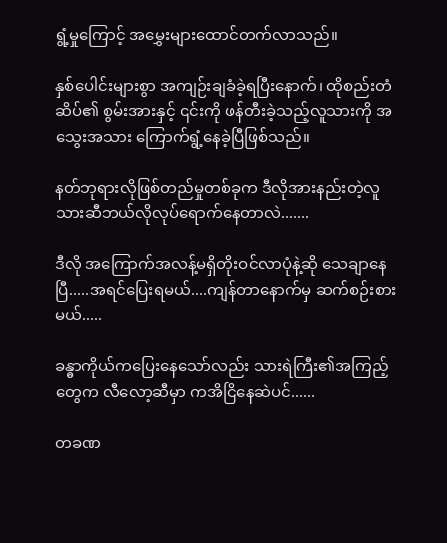ရွံ့မှုကြောင့် အမွှေးများထောင်တက်လာသည်။

နှစ်ပေါင်းများစွာ အကျဉ်းချခံခဲ့ရပြီးနောက်၊ ထိုစည်းတံဆိပ်၏ စွမ်းအားနှင့် ၎င်းကို ဖန်တီးခဲ့သည့်လူသားကို အသွေးအသား ကြောက်ရွံ့နေခဲ့ပြီဖြစ်သည်။

နတ်ဘုရားလိုဖြစ်တည်မှုတစ်ခုက ဒီလိုအားနည်းတဲ့လူသားဆီဘယ်လိုလုပ်ရောက်နေတာလဲ.......

ဒီလို အကြောက်အလန့်မရှိတိုးဝင်လာပုံနဲ့ဆို သေချာနေပြီ.....အရင်ပြေးရမယ်....ကျန်တာနောက်မှ ဆက်စဉ်းစားမယ်.....

ခန္ဓာကိုယ်ကပြေးနေသော်လည်း သားရဲကြီး၏အကြည့်တွေက လီလော့ဆီမှာ ကအိငြိနေဆဲပင်......

တခဏ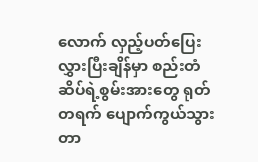လောက် လှည့်ပတ်ပြေးလွှားပြီးချိန်မှာ စည်းတံဆိပ်ရဲ့စွမ်းအားတွေ ရုတ်တရက် ပျောက်ကွယ်သွားတာ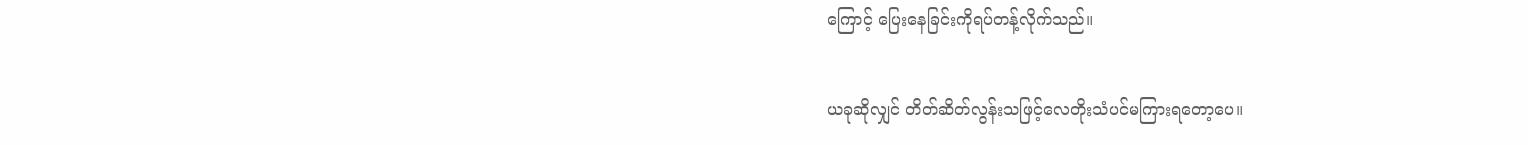ကြောင့် ပြေးနေခြင်းကိုရပ်တန့်လိုက်သည်။

ယခုဆိုလျှင် တိတ်ဆိတ်လွန်းသဖြင့်လေတိုးသံပင်မကြားရတော့ပေ။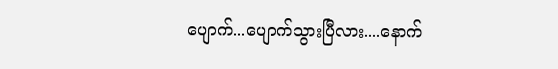ပျောက်...ပျောက်သွားပြီလား....နောက်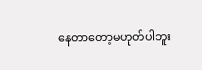နေတာတော့မဟုတ်ပါဘူး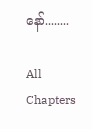နော်........

All Chapters